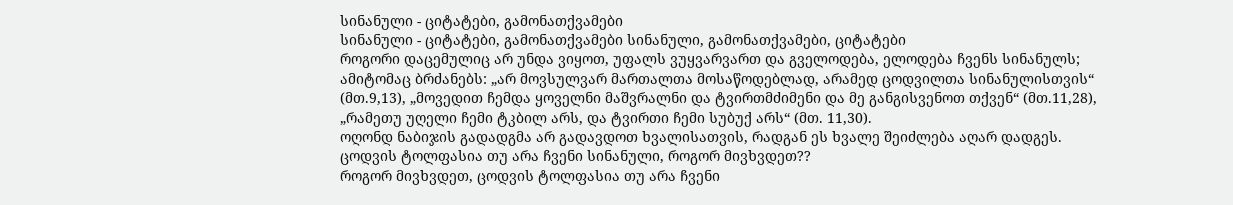სინანული - ციტატები, გამონათქვამები
სინანული - ციტატები, გამონათქვამები სინანული, გამონათქვამები, ციტატები
როგორი დაცემულიც არ უნდა ვიყოთ, უფალს ვუყვარვართ და გველოდება, ელოდება ჩვენს სინანულს; ამიტომაც ბრძანებს: „არ მოვსულვარ მართალთა მოსაწოდებლად, არამედ ცოდვილთა სინანულისთვის“ (მთ.9,13), „მოვედით ჩემდა ყოველნი მაშვრალნი და ტვირთმძიმენი და მე განგისვენოთ თქვენ“ (მთ.11,28), „რამეთუ უღელი ჩემი ტკბილ არს, და ტვირთი ჩემი სუბუქ არს“ (მთ. 11,30).
ოღონდ ნაბიჯის გადადგმა არ გადავდოთ ხვალისათვის, რადგან ეს ხვალე შეიძლება აღარ დადგეს.
ცოდვის ტოლფასია თუ არა ჩვენი სინანული, როგორ მივხვდეთ??
როგორ მივხვდეთ, ცოდვის ტოლფასია თუ არა ჩვენი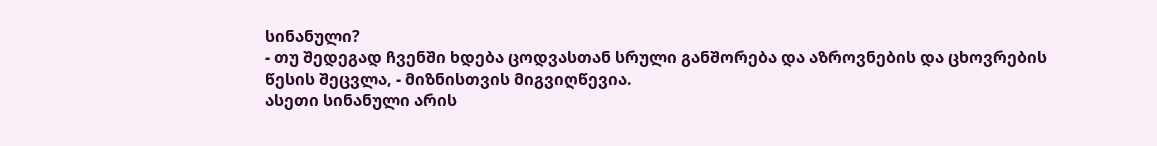სინანული?
- თუ შედეგად ჩვენში ხდება ცოდვასთან სრული განშორება და აზროვნების და ცხოვრების წესის შეცვლა, - მიზნისთვის მიგვიღწევია.
ასეთი სინანული არის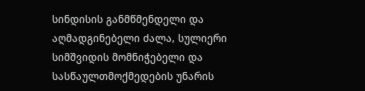სინდისის განმწმენდელი და აღმადგინებელი ძალა, სულიერი სიმშვიდის მომნიჭებელი და სასწაულთმოქმედების უნარის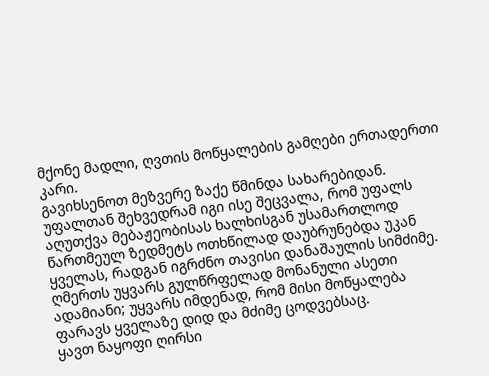მქონე მადლი, ღვთის მოწყალების გამღები ერთადერთი კარი.
გავიხსენოთ მეზვერე ზაქე წმინდა სახარებიდან.
უფალთან შეხვედრამ იგი ისე შეცვალა, რომ უფალს აღუთქვა მებაჟეობისას ხალხისგან უსამართლოდ წართმეულ ზედმეტს ოთხწილად დაუბრუნებდა უკან ყველას, რადგან იგრძნო თავისი დანაშაულის სიმძიმე.
ღმერთს უყვარს გულწრფელად მონანული ასეთი ადამიანი; უყვარს იმდენად, რომ მისი მოწყალება ფარავს ყველაზე დიდ და მძიმე ცოდვებსაც.
ყავთ ნაყოფი ღირსი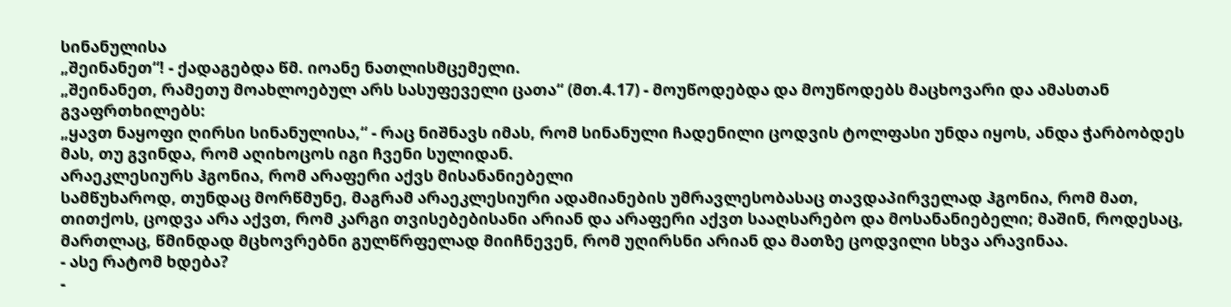სინანულისა
„შეინანეთ“! - ქადაგებდა წმ. იოანე ნათლისმცემელი.
„შეინანეთ, რამეთუ მოახლოებულ არს სასუფეველი ცათა“ (მთ.4.17) - მოუწოდებდა და მოუწოდებს მაცხოვარი და ამასთან გვაფრთხილებს:
„ყავთ ნაყოფი ღირსი სინანულისა,“ - რაც ნიშნავს იმას, რომ სინანული ჩადენილი ცოდვის ტოლფასი უნდა იყოს, ანდა ჭარბობდეს მას, თუ გვინდა, რომ აღიხოცოს იგი ჩვენი სულიდან.
არაეკლესიურს ჰგონია, რომ არაფერი აქვს მისანანიებელი
სამწუხაროდ, თუნდაც მორწმუნე, მაგრამ არაეკლესიური ადამიანების უმრავლესობასაც თავდაპირველად ჰგონია, რომ მათ, თითქოს, ცოდვა არა აქვთ, რომ კარგი თვისებებისანი არიან და არაფერი აქვთ სააღსარებო და მოსანანიებელი; მაშინ, როდესაც, მართლაც, წმინდად მცხოვრებნი გულწრფელად მიიჩნევენ, რომ უღირსნი არიან და მათზე ცოდვილი სხვა არავინაა.
- ასე რატომ ხდება?
-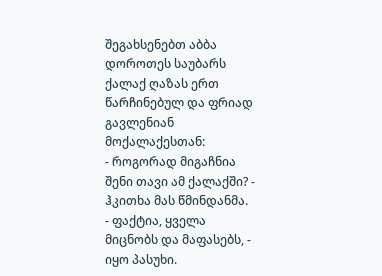შეგახსენებთ აბბა დოროთეს საუბარს ქალაქ ღაზას ერთ წარჩინებულ და ფრიად გავლენიან მოქალაქესთან:
- როგორად მიგაჩნია შენი თავი ამ ქალაქში? - ჰკითხა მას წმინდანმა.
- ფაქტია, ყველა მიცნობს და მაფასებს, - იყო პასუხი.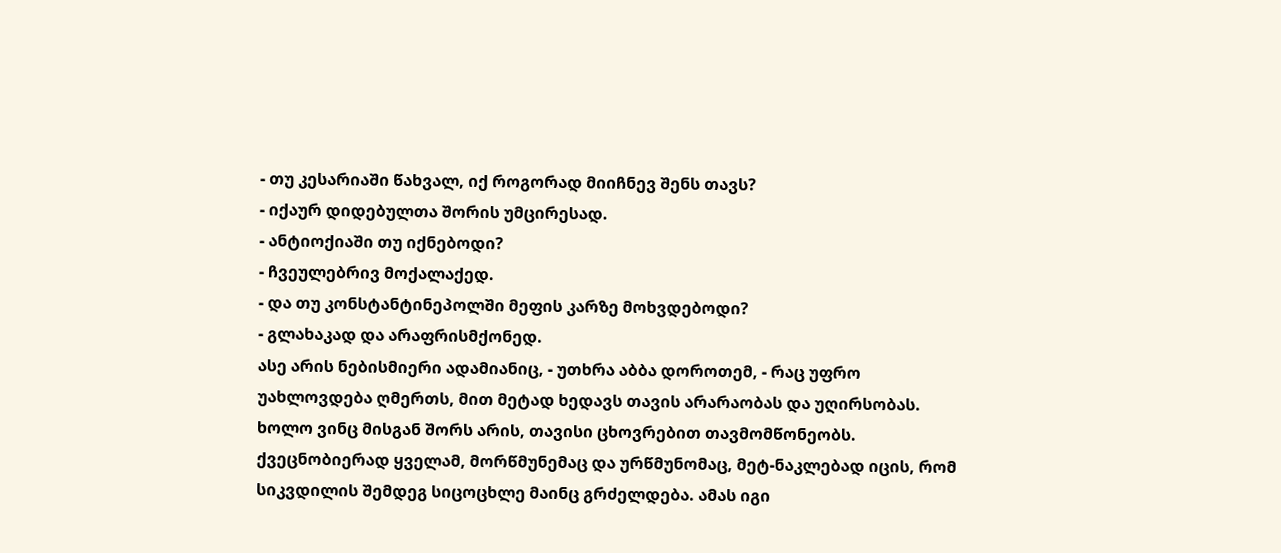- თუ კესარიაში წახვალ, იქ როგორად მიიჩნევ შენს თავს?
- იქაურ დიდებულთა შორის უმცირესად.
- ანტიოქიაში თუ იქნებოდი?
- ჩვეულებრივ მოქალაქედ.
- და თუ კონსტანტინეპოლში მეფის კარზე მოხვდებოდი?
- გლახაკად და არაფრისმქონედ.
ასე არის ნებისმიერი ადამიანიც, - უთხრა აბბა დოროთემ, - რაც უფრო უახლოვდება ღმერთს, მით მეტად ხედავს თავის არარაობას და უღირსობას.
ხოლო ვინც მისგან შორს არის, თავისი ცხოვრებით თავმომწონეობს.
ქვეცნობიერად ყველამ, მორწმუნემაც და ურწმუნომაც, მეტ-ნაკლებად იცის, რომ სიკვდილის შემდეგ სიცოცხლე მაინც გრძელდება. ამას იგი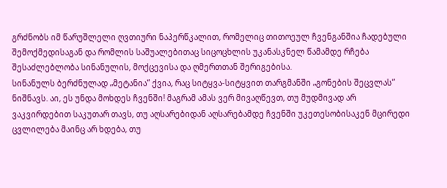გრძნობს იმ წარუშლელი ღვთიური ნაპერწკალით, რომელიც თითოეულ ჩვენგანშია ჩადებული შემოქმედისაგან და რომლის საშუალებითაც სიცოცხლის უკანასკნელ წამამდე რჩება შესაძლებლობა სინანულის, მოქცევისა და ღმერთთან შერიგებისა.
სინანულს ბერძნულად „მეტანია“ ქვია, რაც სიტყვა-სიტყვით თარგმანში „გონების შეცვლას“ ნიშნავს. აი, ეს უნდა მოხდეს ჩვენში! მაგრამ ამას ვერ მივაღწევთ, თუ მუდმივად არ ვაკვირდებით საკუთარ თავს, თუ აღსარებიდან აღსარებამდე ჩვენში უკეთესობისაკენ მცირედი ცვლილება მაინც არ ხდება, თუ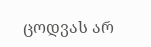ცოდვას არ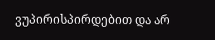ვუპირისპირდებით და არ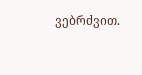ვებრძვით.